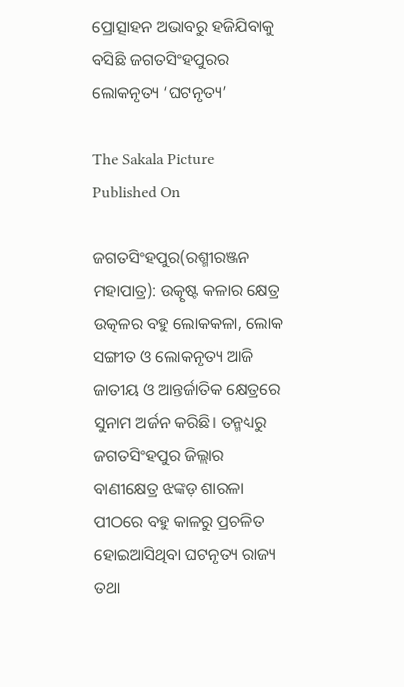ପ୍ରୋତ୍ସାହନ ଅଭାବରୁ ହଜିଯିବାକୁ ବସିଛି ଜଗତସିଂହପୁରର ଲୋକନୃତ୍ୟ ‘ଘଟନୃତ୍ୟ’

The Sakala Picture
Published On

ଜଗତସିଂହପୁର(ରଶ୍ମୀରଞ୍ଜନ ମହାପାତ୍ର): ଉତ୍କୃଷ୍ଟ କଳାର କ୍ଷେତ୍ର ଉତ୍କଳର ବହୁ ଲୋକକଳା, ଲୋକ ସଙ୍ଗୀତ ଓ ଲୋକନୃତ୍ୟ ଆଜି ଜାତୀୟ ଓ ଆନ୍ତର୍ଜାତିକ କ୍ଷେତ୍ରରେ ସୁନାମ ଅର୍ଜନ କରିଛି। ତନ୍ମଧ୍ୟରୁ ଜଗତସିଂହପୁର ଜିଲ୍ଲାର ବାଣୀକ୍ଷେତ୍ର ଝଙ୍କଡ଼ ଶାରଳା ପୀଠରେ ବହୁ କାଳରୁ ପ୍ରଚଳିତ ହୋଇଆସିଥିବା ଘଟନୃତ୍ୟ ରାଜ୍ୟ ତଥା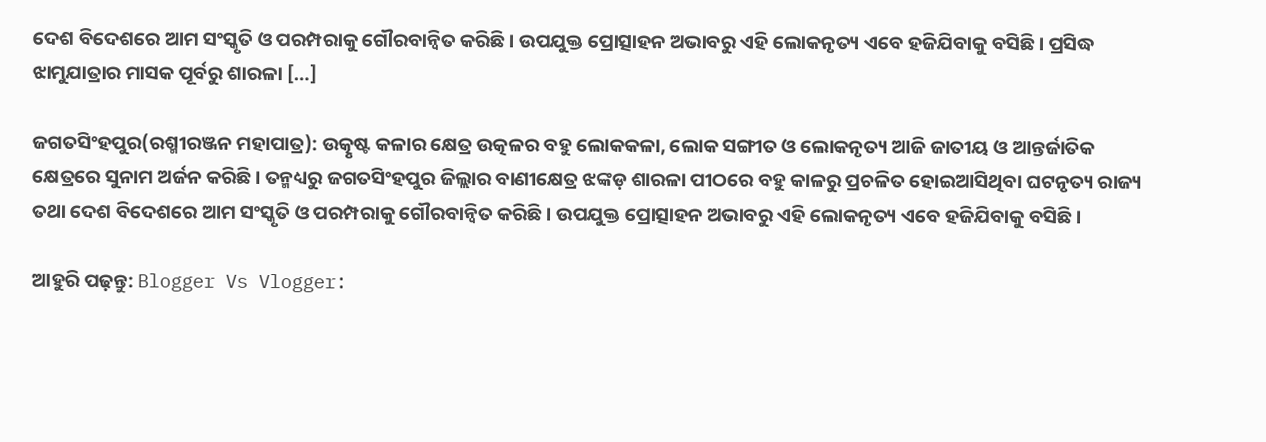ଦେଶ ବିଦେଶରେ ଆମ ସଂସ୍କୃତି ଓ ପରମ୍ପରାକୁ ଗୌରବାନ୍ୱିତ କରିଛି। ଉପଯୁକ୍ତ ପ୍ରୋତ୍ସାହନ ଅଭାବରୁ ଏହି ଲୋକନୃତ୍ୟ ଏବେ ହଜିଯିବାକୁ ବସିଛି। ପ୍ରସିଦ୍ଧ ଝାମୁଯାତ୍ରାର ମାସକ ପୂର୍ବରୁ ଶାରଳା […]

ଜଗତସିଂହପୁର(ରଶ୍ମୀରଞ୍ଜନ ମହାପାତ୍ର): ଉତ୍କୃଷ୍ଟ କଳାର କ୍ଷେତ୍ର ଉତ୍କଳର ବହୁ ଲୋକକଳା, ଲୋକ ସଙ୍ଗୀତ ଓ ଲୋକନୃତ୍ୟ ଆଜି ଜାତୀୟ ଓ ଆନ୍ତର୍ଜାତିକ କ୍ଷେତ୍ରରେ ସୁନାମ ଅର୍ଜନ କରିଛି। ତନ୍ମଧ୍ୟରୁ ଜଗତସିଂହପୁର ଜିଲ୍ଲାର ବାଣୀକ୍ଷେତ୍ର ଝଙ୍କଡ଼ ଶାରଳା ପୀଠରେ ବହୁ କାଳରୁ ପ୍ରଚଳିତ ହୋଇଆସିଥିବା ଘଟନୃତ୍ୟ ରାଜ୍ୟ ତଥା ଦେଶ ବିଦେଶରେ ଆମ ସଂସ୍କୃତି ଓ ପରମ୍ପରାକୁ ଗୌରବାନ୍ୱିତ କରିଛି। ଉପଯୁକ୍ତ ପ୍ରୋତ୍ସାହନ ଅଭାବରୁ ଏହି ଲୋକନୃତ୍ୟ ଏବେ ହଜିଯିବାକୁ ବସିଛି।

ଆହୁରି ପଢ଼ନ୍ତୁ: Blogger Vs Vlogger: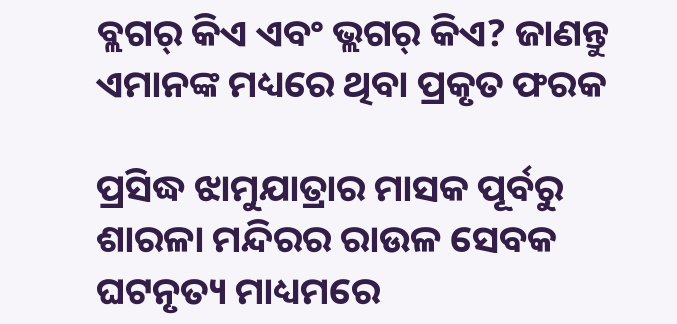ବ୍ଲଗର୍ କିଏ ଏବଂ ଭ୍ଲଗର୍ କିଏ? ଜାଣନ୍ତୁ ଏମାନଙ୍କ ମଧ୍ୟରେ ଥିବା ପ୍ରକୃତ ଫରକ

ପ୍ରସିଦ୍ଧ ଝାମୁଯାତ୍ରାର ମାସକ ପୂର୍ବରୁ ଶାରଳା ମନ୍ଦିରର ରାଉଳ ସେବକ ଘଟନୃତ୍ୟ ମାଧ୍ୟମରେ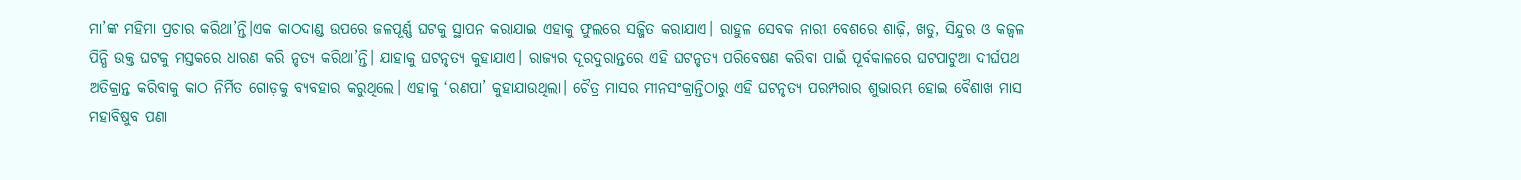ମା’ଙ୍କ ମହିମା ପ୍ରଚାର କରିଥା’ନ୍ତି।ଏକ କାଠଦାଣ୍ଡ ଉପରେ ଜଳପୂର୍ଣ୍ଣ ଘଟକୁ ସ୍ଥାପନ କରାଯାଇ ଏହାକୁ ଫୁଲରେ ସଜ୍ଜିତ କରାଯାଏ। ରାହୁଳ ସେବକ ନାରୀ ବେଶରେ ଶାଢ଼ି, ଖଡୁ, ସିନ୍ଦୁର ଓ କଜ୍ୱଳ ପିନ୍ଧି ଉକ୍ତ ଘଟକୁ ମସ୍ତକରେ ଧାରଣ କରି ନୃତ୍ୟ କରିଥା’ନ୍ତି। ଯାହାକୁ ଘଟନୃତ୍ୟ କୁହାଯାଏ। ରାଜ୍ୟର ଦୂରଦୁରାନ୍ତରେ ଏହି ଘଟନୃତ୍ୟ ପରିବେଷଣ କରିବା ପାଇଁ ପୂର୍ବକାଳରେ ଘଟପାଟୁଆ ଦୀର୍ଘପଥ ଅତିକ୍ରାନ୍ତ କରିବାକୁ କାଠ ନିର୍ମିତ ଗୋଡ଼କୁ ବ୍ୟବହାର କରୁଥିଲେ। ଏହାକୁ ‘ରଣପା’ କୁହାଯାଉଥିଲା। ଚୈତ୍ର ମାସର ମୀନସଂକ୍ରାନ୍ତିଠାରୁ ଏହି ଘଟନୃତ୍ୟ ପରମ୍ପରାର ଶୁଭାରମ୍ଭ ହୋଇ ବୈଶାଖ ମାସ ମହାବିଷୁବ ପଣା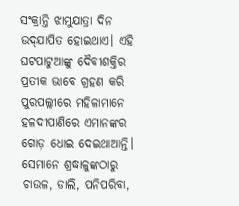ସଂକ୍ରାନ୍ତି ଝାମୁଯାତ୍ରା ଦିନ ଉଦ୍‌‌ଯାପିତ ହୋଇଥାଏ। ଏହି ଘଟପାଟୁଆଙ୍କୁ ଦୈବୀଶକ୍ତିର ପ୍ରତୀକ ଭାବେ ଗ୍ରହଣ କରି ପୁରପଲ୍ଲୀରେ ମହିଳାମାନେ ହଳଦୀପାଣିରେ ଏମାନଙ୍କର ଗୋଡ଼ ଧୋଇ ଦେଇଥାଆନ୍ତି। ସେମାନେ ଶ୍ରଦ୍ଧାଳୁଙ୍କଠାରୁ ଚାଉଳ, ଡାଲି, ପନିପରିବା,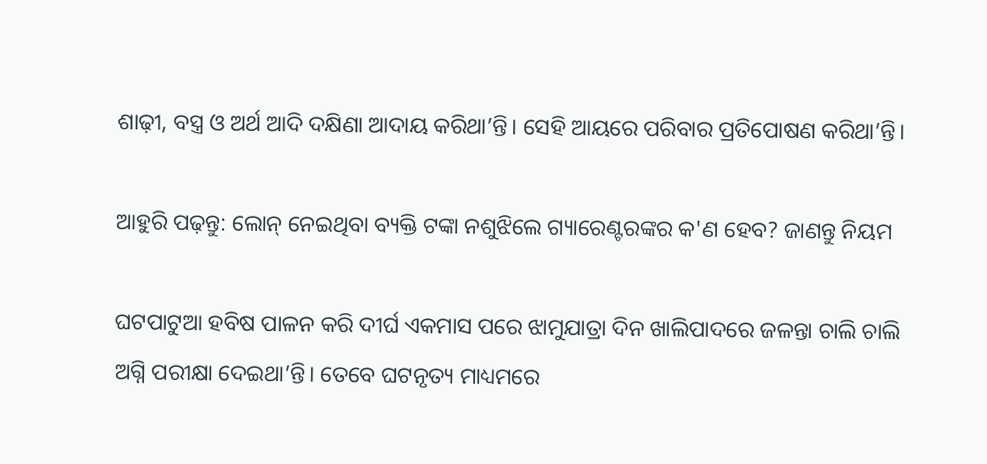ଶାଢ଼ୀ, ବସ୍ତ୍ର ଓ ଅର୍ଥ ଆଦି ଦକ୍ଷିଣା ଆଦାୟ କରିଥା’ନ୍ତି। ସେହି ଆୟରେ ପରିବାର ପ୍ରତିପୋଷଣ କରିଥା’ନ୍ତି।

ଆହୁରି ପଢ଼ନ୍ତୁ: ଲୋନ୍ ନେଇଥିବା ବ୍ୟକ୍ତି ଟଙ୍କା ନଶୁଝିଲେ ଗ୍ୟାରେଣ୍ଟରଙ୍କର କ'ଣ ହେବ? ଜାଣନ୍ତୁ ନିୟମ

ଘଟପାଟୁଆ ହବିଷ ପାଳନ କରି ଦୀର୍ଘ ଏକମାସ ପରେ ଝାମୁଯାତ୍ରା ଦିନ ଖାଲିପାଦରେ ଜଳନ୍ତା ଚାଲି ଚାଲି ଅଗ୍ନି ପରୀକ୍ଷା ଦେଇଥା’ନ୍ତି। ତେବେ ଘଟନୃତ୍ୟ ମାଧ୍ୟମରେ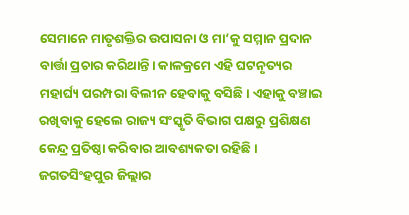ସେମାନେ ମାତୃଶକ୍ତିର ଉପାସନା ଓ ମା’କୁ ସମ୍ମାନ ପ୍ରଦାନ ବାର୍ତ୍ତା ପ୍ରଚାର କରିଥାନ୍ତି। କାଳକ୍ରମେ ଏହି ଘଟନୃତ୍ୟର ମହାର୍ଘ୍ୟ ପରମ୍ପରା ବିଲୀନ ହେବାକୁ ବସିଛି। ଏହାକୁ ବଞ୍ଚାଇ ରଖିବାକୁ ହେଲେ ରାଜ୍ୟ ସଂସ୍କୃତି ବିଭାଗ ପକ୍ଷରୁ ପ୍ରଶିକ୍ଷଣ କେନ୍ଦ୍ର ପ୍ରତିଷ୍ଠା କରିବାର ଆବଶ୍ୟକତା ରହିଛି। ଜଗତସିଂହପୁର ଜିଲ୍ଲାର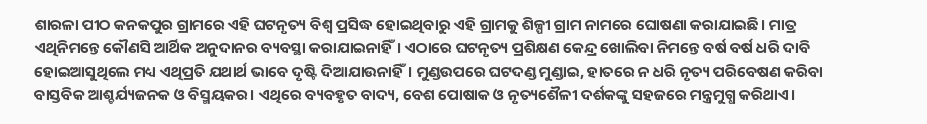ଶାରଳା ପୀଠ କନକପୁର ଗ୍ରାମରେ ଏହି ଘଟନୃତ୍ୟ ବିଶ୍ୱ ପ୍ରସିଦ୍ଧ ହୋଇଥିବାରୁ ଏହି ଗ୍ରାମକୁ ଶିଳ୍ପୀ ଗ୍ରାମ ନାମରେ ଘୋଷଣା କରାଯାଇଛି। ମାତ୍ର ଏଥିନିମନ୍ତେ କୌଣସି ଆର୍ଥିକ ଅନୁଦାନର ବ୍ୟବସ୍ଥା କରାଯାଇନାହିଁ। ଏଠାରେ ଘଟନୃତ୍ୟ ପ୍ରଶିକ୍ଷଣ କେନ୍ଦ୍ର ଖୋଲିବା ନିମନ୍ତେ ବର୍ଷ ବର୍ଷ ଧରି ଦାବି ହୋଇଆସୁଥିଲେ ମଧ୍ୟ ଏଥିପ୍ରତି ଯଥାର୍ଥ ଭାବେ ଦୃଷ୍ଟି ଦିଆଯାଉନାହିଁ। ମୁଣ୍ଡଉପରେ ଘଟଦଣ୍ଡ ମୁଣ୍ଡାଇ, ହାତରେ ନ ଧରି ନୃତ୍ୟ ପରିବେଷଣ କରିବା ବାସ୍ତବିକ ଆଶ୍ଚର୍ଯ୍ୟଜନକ ଓ ବିସ୍ମୟକର। ଏଥିରେ ବ୍ୟବହୃତ ବାଦ୍ୟ, ବେଶ ପୋଷାକ ଓ ନୃତ୍ୟଶୈଳୀ ଦର୍ଶକଙ୍କୁ ସହଜରେ ମନ୍ତ୍ରମୁଗ୍ଧ କରିଥାଏ।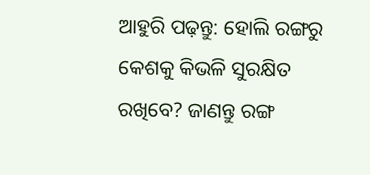ଆହୁରି ପଢ଼ନ୍ତୁ: ହୋଲି ରଙ୍ଗରୁ କେଶକୁ କିଭଳି ସୁରକ୍ଷିତ ରଖିବେ? ଜାଣନ୍ତୁ ରଙ୍ଗ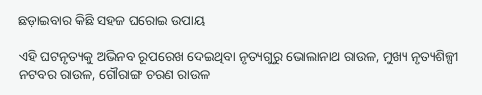ଛଡ଼ାଇବାର କିଛି ସହଜ ଘରୋଇ ଉପାୟ

ଏହି ଘଟନୃତ୍ୟକୁ ଅଭିନବ ରୂପରେଖ ଦେଇଥିବା ନୃତ୍ୟଗୁରୁ ଭୋଲାନାଥ ରାଉଳ, ମୁଖ୍ୟ ନୃତ୍ୟଶିଳ୍ପୀ ନଟବର ରାଉଳ, ଗୌରାଙ୍ଗ ଚରଣ ରାଉଳ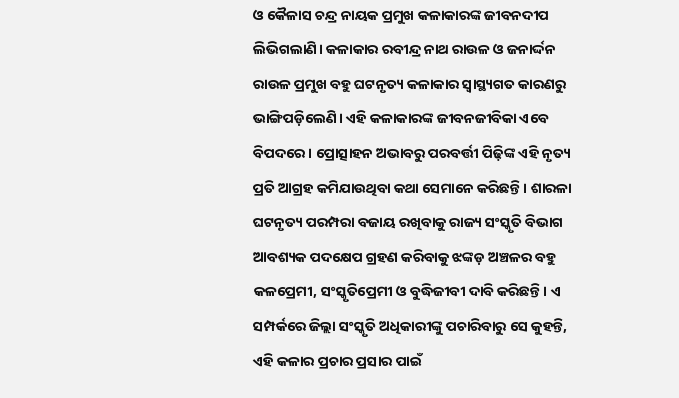ଓ କୈଳାସ ଚନ୍ଦ୍ର ନାୟକ ପ୍ରମୁଖ କଳାକାରଙ୍କ ଜୀବନଦୀପ ଲିଭିଗଲାଣି। କଳାକାର ରବୀନ୍ଦ୍ର ନାଥ ରାଉଳ ଓ ଜନାର୍ଦ୍ଦନ ରାଉଳ ପ୍ରମୁଖ ବହୁ ଘଟନୃତ୍ୟ କଳାକାର ସ୍ୱାସ୍ଥ୍ୟଗତ କାରଣରୁ ଭାଙ୍ଗିପଡ଼ିଲେଣି। ଏହି କଳାକାରଙ୍କ ଜୀବନଜୀବିକା ଏବେ ବିପଦରେ। ପ୍ରୋତ୍ସାହନ ଅଭାବରୁ ପରବର୍ତ୍ତୀ ପିଢ଼ିଙ୍କ ଏହି ନୃତ୍ୟ ପ୍ରତି ଆଗ୍ରହ କମିଯାଉଥିବା କଥା ସେମାନେ କରିଛନ୍ତି। ଶାରଳା ଘଟନୃତ୍ୟ ପରମ୍ପରା ବଜାୟ ରଖିବାକୁ ରାଜ୍ୟ ସଂସ୍କୃତି ବିଭାଗ ଆବଶ୍ୟକ ପଦକ୍ଷେପ ଗ୍ରହଣ କରିବାକୁ ଝଙ୍କଡ଼ ଅଞ୍ଚଳର ବହୁ କଳପ୍ରେମୀ, ସଂସ୍କୃତିପ୍ରେମୀ ଓ ବୁଦ୍ଧିଜୀବୀ ଦାବି କରିଛନ୍ତି। ଏ ସମ୍ପର୍କରେ ଜିଲ୍ଲା ସଂସ୍କୃତି ଅଧିକାରୀଙ୍କୁ ପଚାରିବାରୁ ସେ କୁହନ୍ତି, ଏହି କଳାର ପ୍ରଚାର ପ୍ରସାର ପାଇଁ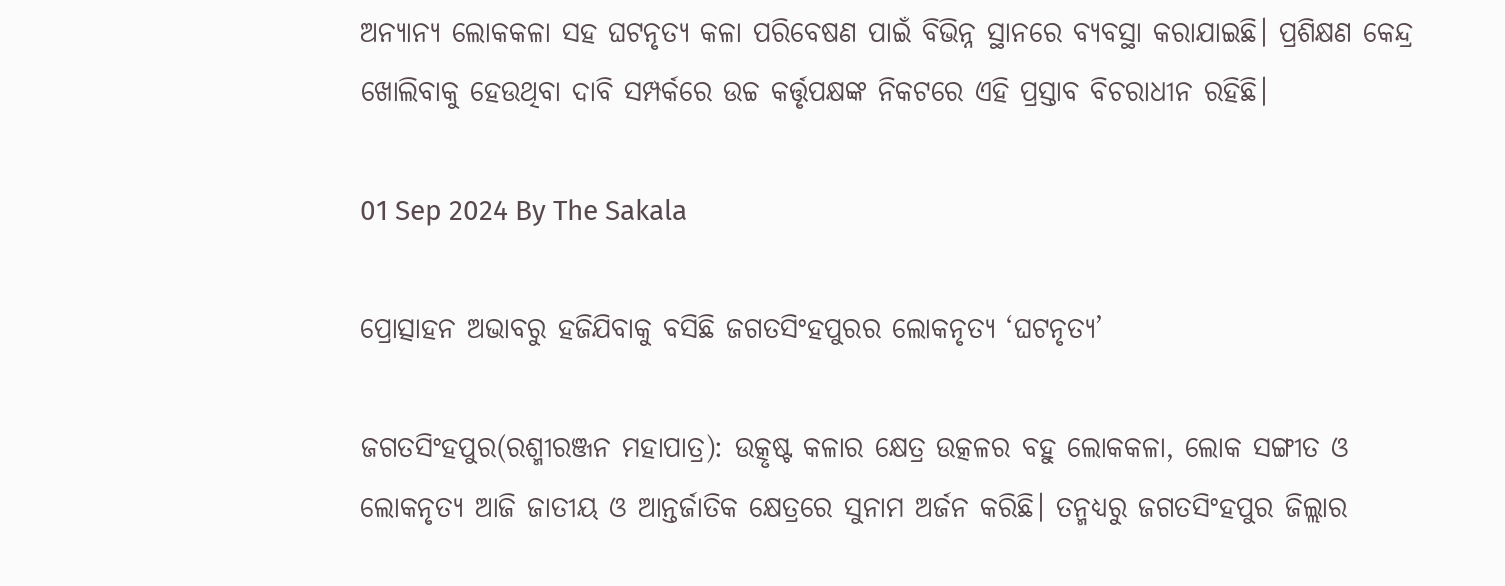ଅନ୍ୟାନ୍ୟ ଲୋକକଳା ସହ ଘଟନୃତ୍ୟ କଳା ପରିବେଷଣ ପାଇଁ ବିଭିନ୍ନ ସ୍ଥାନରେ ବ୍ୟବସ୍ଥା କରାଯାଇଛି। ପ୍ରଶିକ୍ଷଣ କେନ୍ଦ୍ର ଖୋଲିବାକୁ ହେଉଥିବା ଦାବି ସମ୍ପର୍କରେ ଉଚ୍ଚ କର୍ତ୍ତୃପକ୍ଷଙ୍କ ନିକଟରେ ଏହି ପ୍ରସ୍ତାବ ବିଚରାଧୀନ ରହିଛି।

01 Sep 2024 By The Sakala

ପ୍ରୋତ୍ସାହନ ଅଭାବରୁ ହଜିଯିବାକୁ ବସିଛି ଜଗତସିଂହପୁରର ଲୋକନୃତ୍ୟ ‘ଘଟନୃତ୍ୟ’

ଜଗତସିଂହପୁର(ରଶ୍ମୀରଞ୍ଜନ ମହାପାତ୍ର): ଉତ୍କୃଷ୍ଟ କଳାର କ୍ଷେତ୍ର ଉତ୍କଳର ବହୁ ଲୋକକଳା, ଲୋକ ସଙ୍ଗୀତ ଓ ଲୋକନୃତ୍ୟ ଆଜି ଜାତୀୟ ଓ ଆନ୍ତର୍ଜାତିକ କ୍ଷେତ୍ରରେ ସୁନାମ ଅର୍ଜନ କରିଛି। ତନ୍ମଧ୍ୟରୁ ଜଗତସିଂହପୁର ଜିଲ୍ଲାର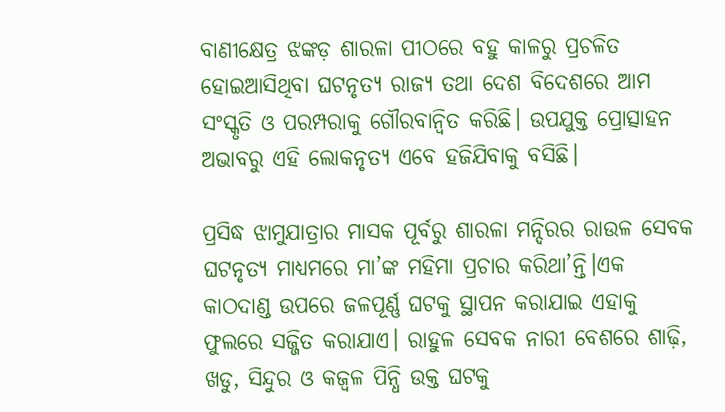ବାଣୀକ୍ଷେତ୍ର ଝଙ୍କଡ଼ ଶାରଳା ପୀଠରେ ବହୁ କାଳରୁ ପ୍ରଚଳିତ ହୋଇଆସିଥିବା ଘଟନୃତ୍ୟ ରାଜ୍ୟ ତଥା ଦେଶ ବିଦେଶରେ ଆମ ସଂସ୍କୃତି ଓ ପରମ୍ପରାକୁ ଗୌରବାନ୍ୱିତ କରିଛି। ଉପଯୁକ୍ତ ପ୍ରୋତ୍ସାହନ ଅଭାବରୁ ଏହି ଲୋକନୃତ୍ୟ ଏବେ ହଜିଯିବାକୁ ବସିଛି।

ପ୍ରସିଦ୍ଧ ଝାମୁଯାତ୍ରାର ମାସକ ପୂର୍ବରୁ ଶାରଳା ମନ୍ଦିରର ରାଉଳ ସେବକ ଘଟନୃତ୍ୟ ମାଧ୍ୟମରେ ମା’ଙ୍କ ମହିମା ପ୍ରଚାର କରିଥା’ନ୍ତି।ଏକ କାଠଦାଣ୍ଡ ଉପରେ ଜଳପୂର୍ଣ୍ଣ ଘଟକୁ ସ୍ଥାପନ କରାଯାଇ ଏହାକୁ ଫୁଲରେ ସଜ୍ଜିତ କରାଯାଏ। ରାହୁଳ ସେବକ ନାରୀ ବେଶରେ ଶାଢ଼ି, ଖଡୁ, ସିନ୍ଦୁର ଓ କଜ୍ୱଳ ପିନ୍ଧି ଉକ୍ତ ଘଟକୁ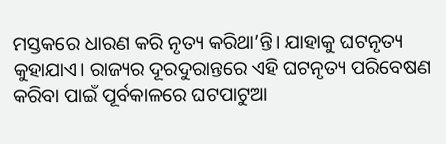ମସ୍ତକରେ ଧାରଣ କରି ନୃତ୍ୟ କରିଥା’ନ୍ତି। ଯାହାକୁ ଘଟନୃତ୍ୟ କୁହାଯାଏ। ରାଜ୍ୟର ଦୂରଦୁରାନ୍ତରେ ଏହି ଘଟନୃତ୍ୟ ପରିବେଷଣ କରିବା ପାଇଁ ପୂର୍ବକାଳରେ ଘଟପାଟୁଆ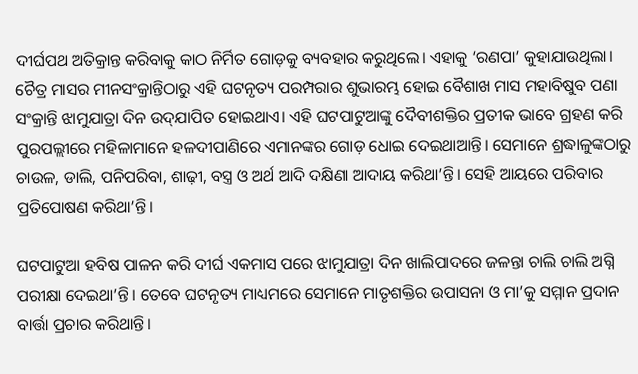ଦୀର୍ଘପଥ ଅତିକ୍ରାନ୍ତ କରିବାକୁ କାଠ ନିର୍ମିତ ଗୋଡ଼କୁ ବ୍ୟବହାର କରୁଥିଲେ। ଏହାକୁ ‘ରଣପା’ କୁହାଯାଉଥିଲା। ଚୈତ୍ର ମାସର ମୀନସଂକ୍ରାନ୍ତିଠାରୁ ଏହି ଘଟନୃତ୍ୟ ପରମ୍ପରାର ଶୁଭାରମ୍ଭ ହୋଇ ବୈଶାଖ ମାସ ମହାବିଷୁବ ପଣା ସଂକ୍ରାନ୍ତି ଝାମୁଯାତ୍ରା ଦିନ ଉଦ୍‌‌ଯାପିତ ହୋଇଥାଏ। ଏହି ଘଟପାଟୁଆଙ୍କୁ ଦୈବୀଶକ୍ତିର ପ୍ରତୀକ ଭାବେ ଗ୍ରହଣ କରି ପୁରପଲ୍ଲୀରେ ମହିଳାମାନେ ହଳଦୀପାଣିରେ ଏମାନଙ୍କର ଗୋଡ଼ ଧୋଇ ଦେଇଥାଆନ୍ତି। ସେମାନେ ଶ୍ରଦ୍ଧାଳୁଙ୍କଠାରୁ ଚାଉଳ, ଡାଲି, ପନିପରିବା, ଶାଢ଼ୀ, ବସ୍ତ୍ର ଓ ଅର୍ଥ ଆଦି ଦକ୍ଷିଣା ଆଦାୟ କରିଥା’ନ୍ତି। ସେହି ଆୟରେ ପରିବାର ପ୍ରତିପୋଷଣ କରିଥା’ନ୍ତି।

ଘଟପାଟୁଆ ହବିଷ ପାଳନ କରି ଦୀର୍ଘ ଏକମାସ ପରେ ଝାମୁଯାତ୍ରା ଦିନ ଖାଲିପାଦରେ ଜଳନ୍ତା ଚାଲି ଚାଲି ଅଗ୍ନି ପରୀକ୍ଷା ଦେଇଥା’ନ୍ତି। ତେବେ ଘଟନୃତ୍ୟ ମାଧ୍ୟମରେ ସେମାନେ ମାତୃଶକ୍ତିର ଉପାସନା ଓ ମା’କୁ ସମ୍ମାନ ପ୍ରଦାନ ବାର୍ତ୍ତା ପ୍ରଚାର କରିଥାନ୍ତି।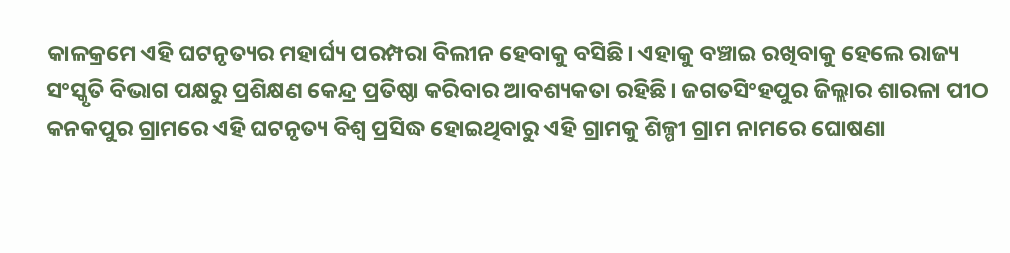କାଳକ୍ରମେ ଏହି ଘଟନୃତ୍ୟର ମହାର୍ଘ୍ୟ ପରମ୍ପରା ବିଲୀନ ହେବାକୁ ବସିଛି। ଏହାକୁ ବଞ୍ଚାଇ ରଖିବାକୁ ହେଲେ ରାଜ୍ୟ ସଂସ୍କୃତି ବିଭାଗ ପକ୍ଷରୁ ପ୍ରଶିକ୍ଷଣ କେନ୍ଦ୍ର ପ୍ରତିଷ୍ଠା କରିବାର ଆବଶ୍ୟକତା ରହିଛି। ଜଗତସିଂହପୁର ଜିଲ୍ଲାର ଶାରଳା ପୀଠ କନକପୁର ଗ୍ରାମରେ ଏହି ଘଟନୃତ୍ୟ ବିଶ୍ୱ ପ୍ରସିଦ୍ଧ ହୋଇଥିବାରୁ ଏହି ଗ୍ରାମକୁ ଶିଳ୍ପୀ ଗ୍ରାମ ନାମରେ ଘୋଷଣା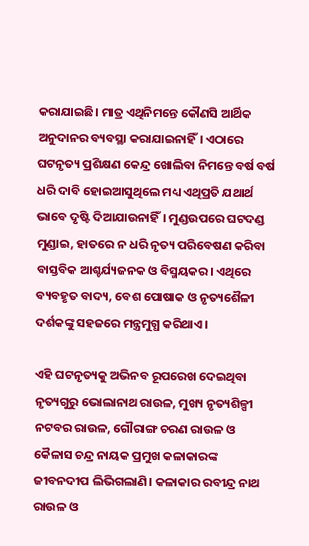କରାଯାଇଛି। ମାତ୍ର ଏଥିନିମନ୍ତେ କୌଣସି ଆର୍ଥିକ ଅନୁଦାନର ବ୍ୟବସ୍ଥା କରାଯାଇନାହିଁ। ଏଠାରେ ଘଟନୃତ୍ୟ ପ୍ରଶିକ୍ଷଣ କେନ୍ଦ୍ର ଖୋଲିବା ନିମନ୍ତେ ବର୍ଷ ବର୍ଷ ଧରି ଦାବି ହୋଇଆସୁଥିଲେ ମଧ୍ୟ ଏଥିପ୍ରତି ଯଥାର୍ଥ ଭାବେ ଦୃଷ୍ଟି ଦିଆଯାଉନାହିଁ। ମୁଣ୍ଡଉପରେ ଘଟଦଣ୍ଡ ମୁଣ୍ଡାଇ, ହାତରେ ନ ଧରି ନୃତ୍ୟ ପରିବେଷଣ କରିବା ବାସ୍ତବିକ ଆଶ୍ଚର୍ଯ୍ୟଜନକ ଓ ବିସ୍ମୟକର। ଏଥିରେ ବ୍ୟବହୃତ ବାଦ୍ୟ, ବେଶ ପୋଷାକ ଓ ନୃତ୍ୟଶୈଳୀ ଦର୍ଶକଙ୍କୁ ସହଜରେ ମନ୍ତ୍ରମୁଗ୍ଧ କରିଥାଏ।

ଏହି ଘଟନୃତ୍ୟକୁ ଅଭିନବ ରୂପରେଖ ଦେଇଥିବା ନୃତ୍ୟଗୁରୁ ଭୋଲାନାଥ ରାଉଳ, ମୁଖ୍ୟ ନୃତ୍ୟଶିଳ୍ପୀ ନଟବର ରାଉଳ, ଗୌରାଙ୍ଗ ଚରଣ ରାଉଳ ଓ କୈଳାସ ଚନ୍ଦ୍ର ନାୟକ ପ୍ରମୁଖ କଳାକାରଙ୍କ ଜୀବନଦୀପ ଲିଭିଗଲାଣି। କଳାକାର ରବୀନ୍ଦ୍ର ନାଥ ରାଉଳ ଓ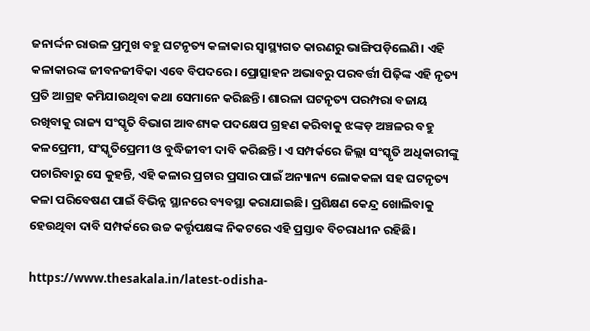ଜନାର୍ଦ୍ଦନ ରାଉଳ ପ୍ରମୁଖ ବହୁ ଘଟନୃତ୍ୟ କଳାକାର ସ୍ୱାସ୍ଥ୍ୟଗତ କାରଣରୁ ଭାଙ୍ଗିପଡ଼ିଲେଣି। ଏହି କଳାକାରଙ୍କ ଜୀବନଜୀବିକା ଏବେ ବିପଦରେ। ପ୍ରୋତ୍ସାହନ ଅଭାବରୁ ପରବର୍ତ୍ତୀ ପିଢ଼ିଙ୍କ ଏହି ନୃତ୍ୟ ପ୍ରତି ଆଗ୍ରହ କମିଯାଉଥିବା କଥା ସେମାନେ କରିଛନ୍ତି। ଶାରଳା ଘଟନୃତ୍ୟ ପରମ୍ପରା ବଜାୟ ରଖିବାକୁ ରାଜ୍ୟ ସଂସ୍କୃତି ବିଭାଗ ଆବଶ୍ୟକ ପଦକ୍ଷେପ ଗ୍ରହଣ କରିବାକୁ ଝଙ୍କଡ଼ ଅଞ୍ଚଳର ବହୁ କଳପ୍ରେମୀ, ସଂସ୍କୃତିପ୍ରେମୀ ଓ ବୁଦ୍ଧିଜୀବୀ ଦାବି କରିଛନ୍ତି। ଏ ସମ୍ପର୍କରେ ଜିଲ୍ଲା ସଂସ୍କୃତି ଅଧିକାରୀଙ୍କୁ ପଚାରିବାରୁ ସେ କୁହନ୍ତି, ଏହି କଳାର ପ୍ରଚାର ପ୍ରସାର ପାଇଁ ଅନ୍ୟାନ୍ୟ ଲୋକକଳା ସହ ଘଟନୃତ୍ୟ କଳା ପରିବେଷଣ ପାଇଁ ବିଭିନ୍ନ ସ୍ଥାନରେ ବ୍ୟବସ୍ଥା କରାଯାଇଛି। ପ୍ରଶିକ୍ଷଣ କେନ୍ଦ୍ର ଖୋଲିବାକୁ ହେଉଥିବା ଦାବି ସମ୍ପର୍କରେ ଉଚ୍ଚ କର୍ତ୍ତୃପକ୍ଷଙ୍କ ନିକଟରେ ଏହି ପ୍ରସ୍ତାବ ବିଚରାଧୀନ ରହିଛି।

https://www.thesakala.in/latest-odisha-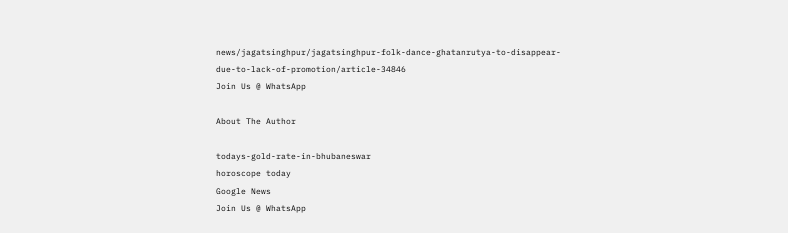news/jagatsinghpur/jagatsinghpur-folk-dance-ghatanrutya-to-disappear-due-to-lack-of-promotion/article-34846
Join Us @ WhatsApp

About The Author

todays-gold-rate-in-bhubaneswar
horoscope today
Google News
Join Us @ WhatsApp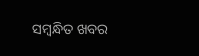ସମ୍ବନ୍ଧିତ ଖବର